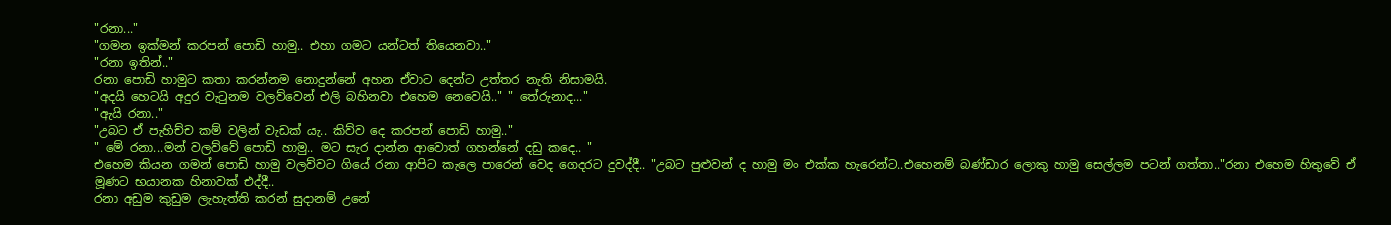"රනා..."
"ගමන ඉක්මන් කරපන් පොඩි හාමු.. එහා ගමට යන්ටත් තියෙනවා.."
"රනා ඉතින්.."
රනා පොඩි හාමුට කතා කරන්නම නොදුන්නේ අහන ඒවාට දෙන්ට උත්තර නැති නිසාමයි.
"අදයි හෙටයි අදුර වැටුනම වලව්වෙන් එලි බහිනවා එහෙම නෙවෙයි.." " තේරුනාද..."
"ඇයි රනා.."
"උබට ඒ පැහිච්ච කම් වලින් වැඩක් යැ.. කිව්ව දෙ කරපන් පොඩි හාමු.."
" මේ රනා...මන් වලව්වේ පොඩි හාමු.. මට සැර දාන්න ආවොත් ගහන්නේ දඩු කදෙ.. "
එහෙම කියන ගමන් පොඩි හාමු වලව්වට ගියේ රනා ආපිට කැලෙ පාරෙන් වෙද ගෙදරට දුවද්දී.. "උබට පුළුවන් ද හාමු මං එක්ක හැරෙන්ට..එහෙනම් බණ්ඩාර ලොකු හාමු සෙල්ලම පටන් ගත්තා.."රනා එහෙම හිතුවේ ඒ මූණට භයානක හිනාවක් එද්දී..
රනා අඩුම කුඩුම ලැහැත්ති කරන් සුදානම් උනේ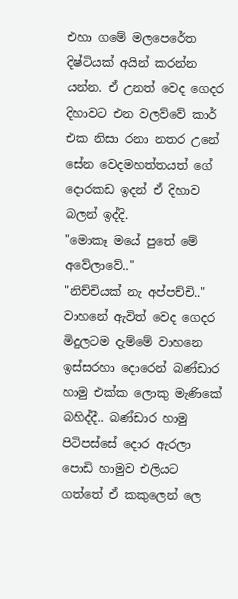එහා ගමේ මලපෙරේත දිෂ්ටියක් අයින් කරන්න යන්න. ඒ උනත් වෙද ගෙදර දිහාවට එන වලව්වේ කාර් එක නිසා රනා නතර උනේ සේන වෙදමහත්තයත් ගේ දොරකඩ ඉදන් ඒ දිහාව බලන් ඉද්දි.
"මොකෑ මයේ පුතේ මේ අවේලාවේ.."
"නිච්චියක් නැ අප්පච්චි.."
වාහනේ ඇවිත් වෙද ගෙදර මිදුලටම දැම්මේ වාහනෙ ඉස්සරහා දොරෙන් බණ්ඩාර හාමු එක්ක ලොකු මැණිකේ බහිද්දී.. බණ්ඩාර හාමු පිටිපස්සේ දොර ඇරලා පොඩි හාමුව එලියට ගත්තේ ඒ කකුලෙන් ලෙ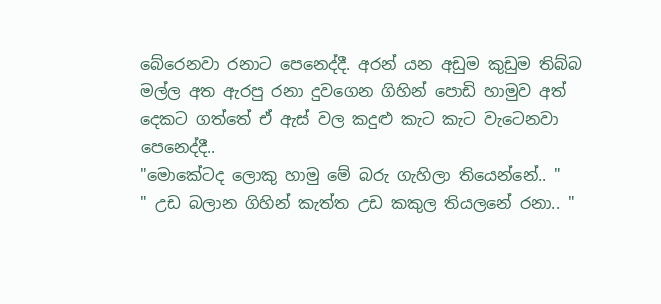බේරෙනවා රනාට පෙනෙද්දී. අරන් යන අඩුම කුඩුම තිබ්බ මල්ල අත ඇරපු රනා දුවගෙන ගිහින් පොඩි හාමුව අත් දෙකට ගත්තේ ඒ ඇස් වල කදුළු කැට කැට වැටෙනවා පෙනෙද්දී..
"මොකේටද ලොකු හාමු මේ බරු ගැහිලා තියෙන්නේ.. "
" උඩ බලාන ගිහින් කැත්ත උඩ කකුල තියලනේ රනා.. "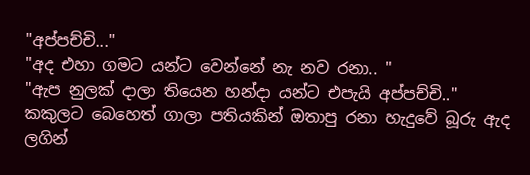"අප්පච්චි..."
"අද එහා ගමට යන්ට වෙන්නේ නැ නව රනා.. "
"ඇප නුලක් දාලා තියෙන හන්දා යන්ට එපැයි අප්පච්චි.."
කකුලට බෙහෙත් ගාලා පතියකින් ඔතාපු රනා හැදුවේ බූරු ඇද ලගින්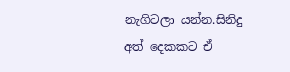නැගිටලා යන්න.සිනිදු අත් දෙකකට ඒ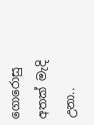ගොරොසු අතක් මැදි උනා..